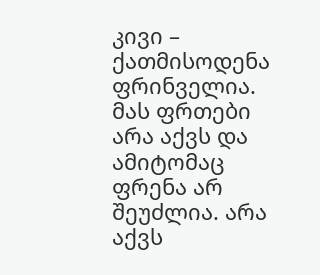კივი – ქათმისოდენა ფრინველია. მას ფრთები არა აქვს და ამიტომაც ფრენა არ შეუძლია. არა აქვს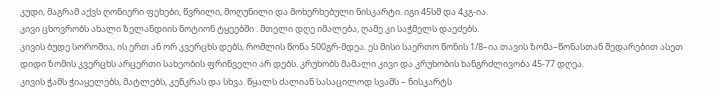კუდი, მაგრამ აქვს ღონიერი ფეხები, წვრილი, მოღუნილი და მოხერხებული ნისკარტი. იგი 45სმ და 4კგ-ია.
კივი ცხოვრობს ახალი ზელანდიის ნოტიონ ტყეებში . მთელი დღე იმალება, ღამე კი საჭმელს დაეძებს.
კივის ბუდე სოროშია, ის ერთ ან ორ კვერცხს დებს, რომლის წონა 500გრ-მდეა. ეს მისი საერთო წონის 1/8–ია.თავის ზომა–წონასთან შედარებით ასეთ დიდი ზომის კვერცხს არცერთი სახეობის ფრინველი არ დებს. კრუხობს მამალი კივი და კრუხობის ხანგრძლივობა 45-77 დღეა.
კივის ჭამს ჭიაყელებს, მატლებს, კენკრას და სხვა. წყალს ძალიან სასაცილოდ სვამს – ნისკარტს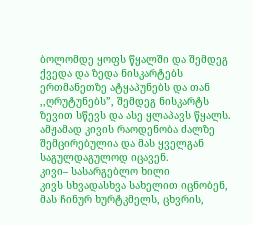ბოლომდე ყოფს წყალში და შემდეგ ქვედა და ზედა ნისკარტებს ერთმანეთზე ატყაპუნებს და თან ,,ღრუტუნებს”, შემდეგ ნისკარტს ზევით სწევს და ასე ყლაპავს წყალს.
ამჟამად კივის რაოდენობა ძალზე შემცირებულია და მას ყველგან საგულდაგულოდ იცავენ.
კივი– სასარგებლო ხილი
კივს სხვადასხვა სახელით იცნობენ, მას ჩინურ ხურტკმელს, ცხვრის,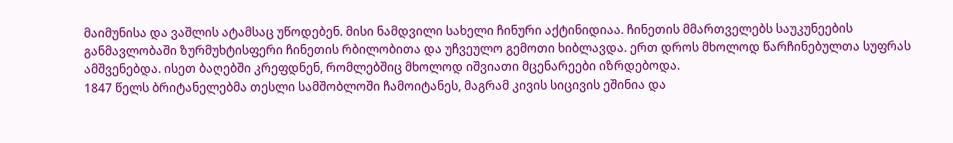მაიმუნისა და ვაშლის ატამსაც უწოდებენ. მისი ნამდვილი სახელი ჩინური აქტინიდიაა. ჩინეთის მმართველებს საუკუნეების განმავლობაში ზურმუხტისფერი ჩინეთის რბილობითა და უჩვეულო გემოთი ხიბლავდა. ერთ დროს მხოლოდ წარჩინებულთა სუფრას ამშვენებდა. ისეთ ბაღებში კრეფდნენ, რომლებშიც მხოლოდ იშვიათი მცენარეები იზრდებოდა.
1847 წელს ბრიტანელებმა თესლი სამშობლოში ჩამოიტანეს, მაგრამ კივის სიცივის ეშინია და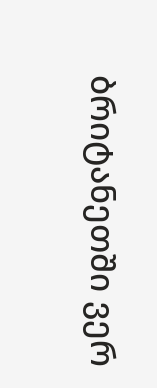ბრიტანეთში ვერ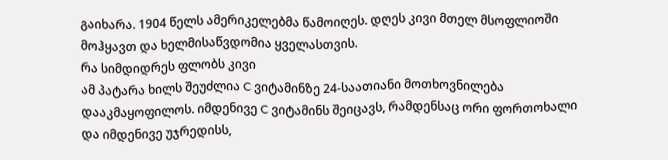გაიხარა. 1904 წელს ამერიკელებმა წამოიღეს. დღეს კივი მთელ მსოფლიოში მოჰყავთ და ხელმისაწვდომია ყველასთვის.
რა სიმდიდრეს ფლობს კივი
ამ პატარა ხილს შეუძლია C ვიტამინზე 24-საათიანი მოთხოვნილება დააკმაყოფილოს. იმდენივე C ვიტამინს შეიცავს, რამდენსაც ორი ფორთოხალი და იმდენივე უჯრედისს,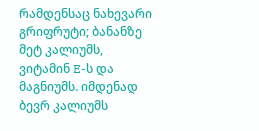რამდენსაც ნახევარი გრიფრუტი; ბანანზე მეტ კალიუმს, ვიტამინ E-ს და მაგნიუმს. იმდენად ბევრ კალიუმს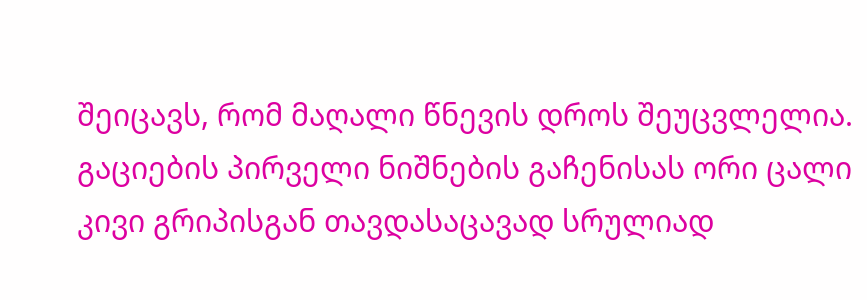შეიცავს, რომ მაღალი წნევის დროს შეუცვლელია. გაციების პირველი ნიშნების გაჩენისას ორი ცალი კივი გრიპისგან თავდასაცავად სრულიად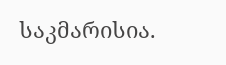საკმარისია.